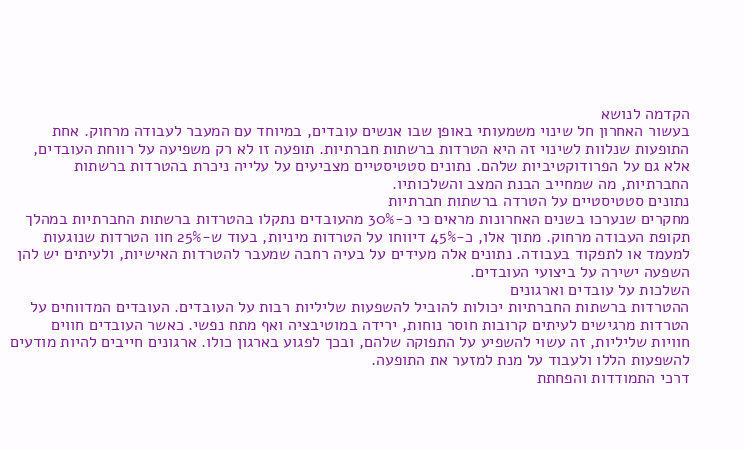הקדמה לנושא
בעשור האחרון חל שינוי משמעותי באופן שבו אנשים עובדים, במיוחד עם המעבר לעבודה מרחוק. אחת התופעות שנלוות לשינוי זה היא הטרדות ברשתות חברתיות. תופעה זו לא רק משפיעה על רווחת העובדים, אלא גם על הפרודוקטיביות שלהם. נתונים סטטיסטיים מצביעים על עלייה ניכרת בהטרדות ברשתות החברתיות, מה שמחייב הבנת המצב והשלכותיו.
נתונים סטטיסטיים על הטרדה ברשתות חברתיות
מחקרים שנערכו בשנים האחרונות מראים כי כ-30% מהעובדים נתקלו בהטרדות ברשתות החברתיות במהלך תקופת העבודה מרחוק. מתוך אלו, כ-45% דיווחו על הטרדות מיניות, בעוד ש-25% חוו הטרדות שנוגעות למעמד או לתפקוד בעבודה. נתונים אלה מעידים על בעיה רחבה שמעבר להטרדות האישיות, ולעיתים יש להן השפעה ישירה על ביצועי העובדים.
השלכות על עובדים וארגונים
ההטרדות ברשתות החברתיות יכולות להוביל להשפעות שליליות רבות על העובדים. העובדים המדווחים על הטרדות מרגישים לעיתים קרובות חוסר נוחות, ירידה במוטיבציה ואף מתח נפשי. כאשר העובדים חווים חוויות שליליות, זה עשוי להשפיע על התפוקה שלהם, ובכך לפגוע בארגון כולו. ארגונים חייבים להיות מודעים להשפעות הללו ולעבוד על מנת למזער את התופעה.
דרכי התמודדות והפחתת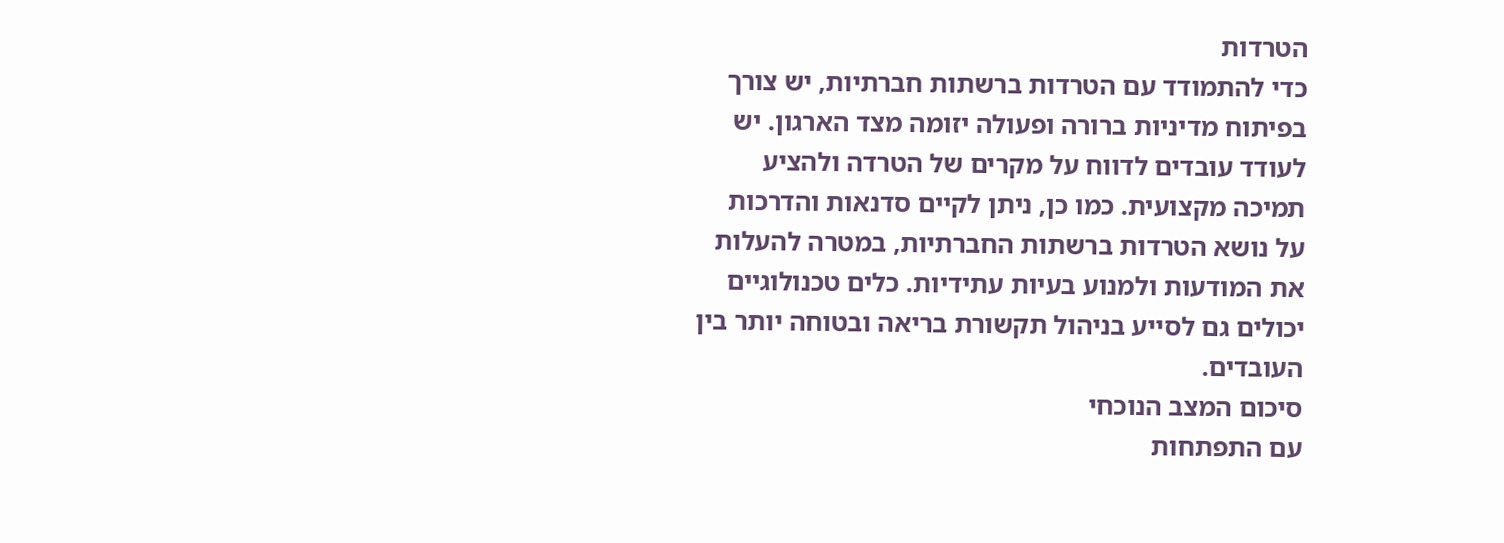הטרדות
כדי להתמודד עם הטרדות ברשתות חברתיות, יש צורך בפיתוח מדיניות ברורה ופעולה יזומה מצד הארגון. יש לעודד עובדים לדווח על מקרים של הטרדה ולהציע תמיכה מקצועית. כמו כן, ניתן לקיים סדנאות והדרכות על נושא הטרדות ברשתות החברתיות, במטרה להעלות את המודעות ולמנוע בעיות עתידיות. כלים טכנולוגיים יכולים גם לסייע בניהול תקשורת בריאה ובטוחה יותר בין העובדים.
סיכום המצב הנוכחי
עם התפתחות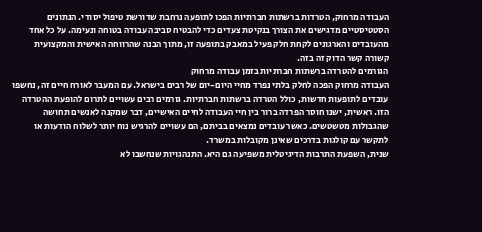העבודה מרחוק, הטרדות ברשתות חברתיות הפכו לתופעה נרחבת שדורשת טיפול יסודי. הנתונים הסטטיסטיים מדגישים את הצורך בנקיטת צעדים כדי להבטיח סביבה עבודה בטוחה ונעימה. על כל אחד מהעובדים והארגונים לקחת חלק פעיל במאבק בתופעה זו, מתוך הבנה שהרווחה האישית והמקצועית קשורה קשר הדוק זה בזה.
הגורמים להטרדה ברשתות חברתיות בזמן עבודה מרחוק
העבודה מרחוק הפכה לחלק בלתי נפרד מחיי היום-יום של רבים בישראל. עם המעבר לאורח חיים זה, נחשפו עובדים לתופעות חדשות, כולל הטרדה ברשתות חברתיות. גורמים רבים עשויים לתרום להופעת ההטרדה הזו. ראשית, ישנו חוסר הפרדה ברור בין חיי העבודה לחיים האישיים, דבר שמקנה לאנשים תחושה שהגבולות מטשטשים. כאשר עובדים נמצאים בביתם, הם עשויים להרגיש נוח יותר לשלוח הודעות או לתקשר עם קולגות בדרכים שאינן מקובלות במשרד.
שנית, השפעת התרבות הדיגיטלית משפיעה גם היא. התנהגויות שנחשבו לא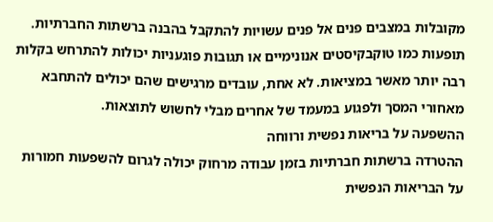מקובלות במצבים פנים אל פנים עשויות להתקבל בהבנה ברשתות החברתיות. תופעות כמו טוקבקיסטים אנונימיים או תגובות פוגעניות יכולות להתרחש בקלות רבה יותר מאשר במציאות. לא אחת, עובדים מרגישים שהם יכולים להתחבא מאחורי המסך ולפגוע במעמד של אחרים מבלי לחשוש לתוצאות.
ההשפעה על בריאות נפשית ורווחה
ההטרדה ברשתות חברתיות בזמן עבודה מרחוק יכולה לגרום להשפעות חמורות על הבריאות הנפשית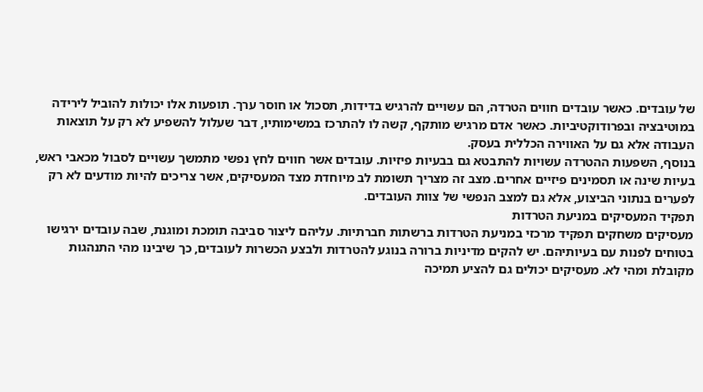של עובדים. כאשר עובדים חווים הטרדה, הם עשויים להרגיש בדידות, תסכול או חוסר ערך. תופעות אלו יכולות להוביל לירידה במוטיבציה ובפרודוקטיביות. כאשר אדם מרגיש מותקף, קשה לו להתרכז במשימותיו, דבר שעלול להשפיע לא רק על תוצאות העבודה אלא גם על האווירה הכללית בעסק.
בנוסף, השפעות ההטרדה עשויות להתבטא גם בבעיות פיזיות. עובדים אשר חווים לחץ נפשי מתמשך עשויים לסבול מכאבי ראש, בעיות שינה או תסמינים פיזיים אחרים. מצב זה מצריך תשומת לב מיוחדת מצד המעסיקים, אשר צריכים להיות מודעים לא רק לפערים בנתוני הביצוע, אלא גם למצב הנפשי של צוות העובדים.
תפקיד המעסיקים במניעת הטרדות
מעסיקים משחקים תפקיד מרכזי במניעת הטרדות ברשתות חברתיות. עליהם ליצור סביבה תומכת ומוגנת, שבה עובדים ירגישו בטוחים לפנות עם בעיותיהם. יש להקים מדיניות ברורה בנוגע להטרדות ולבצע הכשרות לעובדים, כך שיבינו מהי התנהגות מקובלת ומהי לא. מעסיקים יכולים גם להציע תמיכה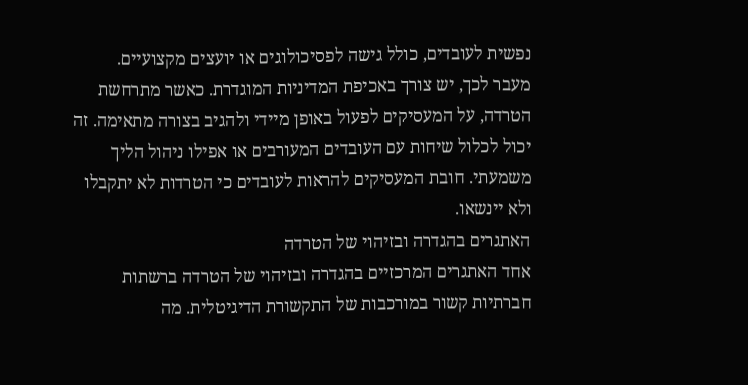נפשית לעובדים, כולל גישה לפסיכולוגים או יועצים מקצועיים.
מעבר לכך, יש צורך באכיפת המדיניות המוגדרת. כאשר מתרחשת הטרדה, על המעסיקים לפעול באופן מיידי ולהגיב בצורה מתאימה. זה יכול לכלול שיחות עם העובדים המעורבים או אפילו ניהול הליך משמעתי. חובת המעסיקים להראות לעובדים כי הטרדות לא יתקבלו ולא יינשאו.
האתגרים בהגדרה ובזיהוי של הטרדה
אחד האתגרים המרכזיים בהגדרה ובזיהוי של הטרדה ברשתות חברתיות קשור במורכבות של התקשורת הדיגיטלית. מה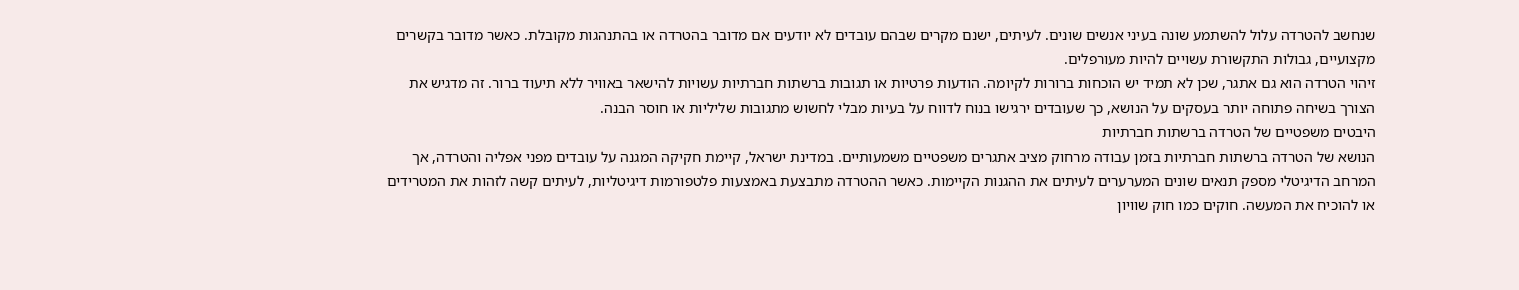שנחשב להטרדה עלול להשתמע שונה בעיני אנשים שונים. לעיתים, ישנם מקרים שבהם עובדים לא יודעים אם מדובר בהטרדה או בהתנהגות מקובלת. כאשר מדובר בקשרים מקצועיים, גבולות התקשורת עשויים להיות מעורפלים.
זיהוי הטרדה הוא גם אתגר, שכן לא תמיד יש הוכחות ברורות לקיומה. הודעות פרטיות או תגובות ברשתות חברתיות עשויות להישאר באוויר ללא תיעוד ברור. זה מדגיש את הצורך בשיחה פתוחה יותר בעסקים על הנושא, כך שעובדים ירגישו בנוח לדווח על בעיות מבלי לחשוש מתגובות שליליות או חוסר הבנה.
היבטים משפטיים של הטרדה ברשתות חברתיות
הנושא של הטרדה ברשתות חברתיות בזמן עבודה מרחוק מציב אתגרים משפטיים משמעותיים. במדינת ישראל, קיימת חקיקה המגנה על עובדים מפני אפליה והטרדה, אך המרחב הדיגיטלי מספק תנאים שונים המערערים לעיתים את ההגנות הקיימות. כאשר ההטרדה מתבצעת באמצעות פלטפורמות דיגיטליות, לעיתים קשה לזהות את המטרידים או להוכיח את המעשה. חוקים כמו חוק שוויון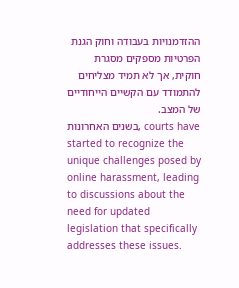ההזדמנויות בעבודה וחוק הגנת הפרטיות מספקים מסגרת חוקית, אך לא תמיד מצליחים להתמודד עם הקשיים הייחודיים של המצב.
בשנים האחרונות, courts have started to recognize the unique challenges posed by online harassment, leading to discussions about the need for updated legislation that specifically addresses these issues.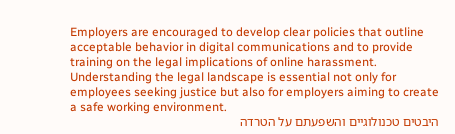Employers are encouraged to develop clear policies that outline acceptable behavior in digital communications and to provide training on the legal implications of online harassment. Understanding the legal landscape is essential not only for employees seeking justice but also for employers aiming to create a safe working environment.
היבטים טכנולוגיים והשפעתם על הטרדה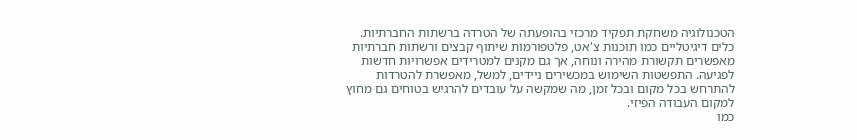הטכנולוגיה משחקת תפקיד מרכזי בהופעתה של הטרדה ברשתות החברתיות. כלים דיגיטליים כמו תוכנות צ'אט, פלטפורמות שיתוף קבצים ורשתות חברתיות מאפשרים תקשורת מהירה ונוחה, אך גם מקנים למטרידים אפשרויות חדשות לפגיעה. התפשטות השימוש במכשירים ניידים, למשל, מאפשרת להטרדות להתרחש בכל מקום ובכל זמן, מה שמקשה על עובדים להרגיש בטוחים גם מחוץ למקום העבודה הפיזי.
כמו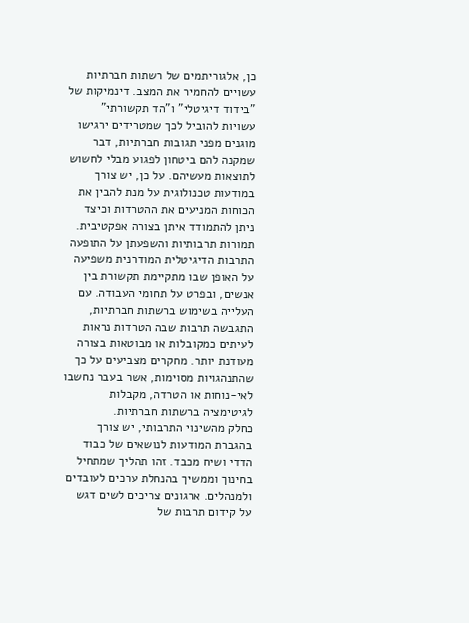כן, אלגוריתמים של רשתות חברתיות עשויים להחמיר את המצב. דינמיקות של "בידוד דיגיטלי" ו"הד תקשורתי" עשויות להוביל לכך שמטרידים ירגישו מוגנים מפני תגובות חברתיות, דבר שמקנה להם ביטחון לפגוע מבלי לחשוש לתוצאות מעשיהם. על כן, יש צורך במודעות טכנולוגית על מנת להבין את הכוחות המניעים את ההטרדות וכיצד ניתן להתמודד איתן בצורה אפקטיבית.
תמורות תרבותיות והשפעתן על התופעה
התרבות הדיגיטלית המודרנית משפיעה על האופן שבו מתקיימת תקשורת בין אנשים, ובפרט על תחומי העבודה. עם העלייה בשימוש ברשתות חברתיות, התגבשה תרבות שבה הטרדות נראות לעיתים כמקובלות או מבוטאות בצורה מעודנת יותר. מחקרים מצביעים על כך שהתנהגויות מסוימות, אשר בעבר נחשבו לאי-נוחות או הטרדה, מקבלות לגיטימציה ברשתות חברתיות.
כחלק מהשינוי התרבותי, יש צורך בהגברת המודעות לנושאים של כבוד הדדי ושיח מכבד. זהו תהליך שמתחיל בחינוך וממשיך בהנחלת ערכים לעובדים ולמנהלים. ארגונים צריכים לשים דגש על קידום תרבות של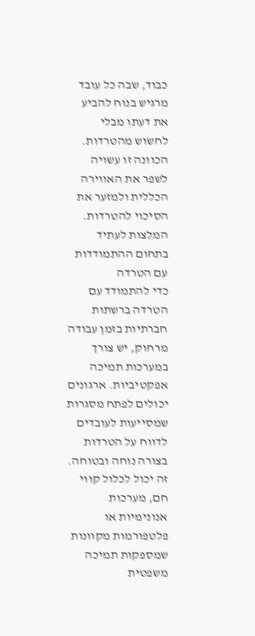כבוד, שבה כל עובד מרגיש בנוח להביע את דעתו מבלי לחשוש מהטרדות. הכוונה זו עשויה לשפר את האווירה הכללית ולמזער את הסיכוי להטרדות.
המלצות לעתיד בתחום ההתמודדות עם הטרדה
כדי להתמודד עם הטרדה ברשתות חברתיות בזמן עבודה מרחוק, יש צורך במערכות תמיכה אפקטיביות. ארגונים יכולים לפתח מסגרות שמסייעות לעובדים לדווח על הטרדות בצורה נוחה ובטוחה. זה יכול לכלול קווי חם, מערכות אנונימיות או פלטפורמות מקוונות שמספקות תמיכה משפטית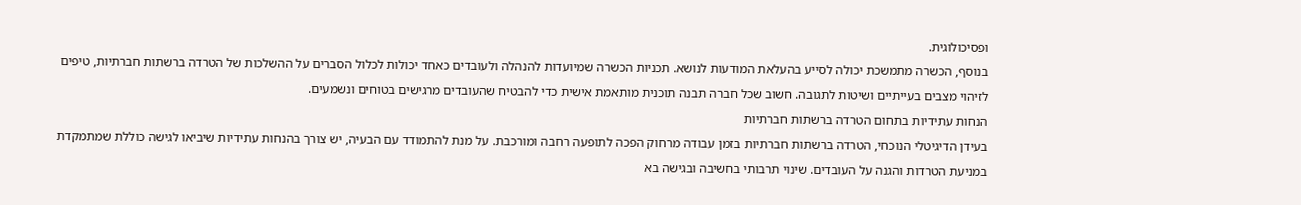ופסיכולוגית.
בנוסף, הכשרה מתמשכת יכולה לסייע בהעלאת המודעות לנושא. תכניות הכשרה שמיועדות להנהלה ולעובדים כאחד יכולות לכלול הסברים על ההשלכות של הטרדה ברשתות חברתיות, טיפים לזיהוי מצבים בעייתיים ושיטות לתגובה. חשוב שכל חברה תבנה תוכנית מותאמת אישית כדי להבטיח שהעובדים מרגישים בטוחים ונשמעים.
הנחות עתידיות בתחום הטרדה ברשתות חברתיות
בעידן הדיגיטלי הנוכחי, הטרדה ברשתות חברתיות בזמן עבודה מרחוק הפכה לתופעה רחבה ומורכבת. על מנת להתמודד עם הבעיה, יש צורך בהנחות עתידיות שיביאו לגישה כוללת שמתמקדת במניעת הטרדות והגנה על העובדים. שינוי תרבותי בחשיבה ובגישה בא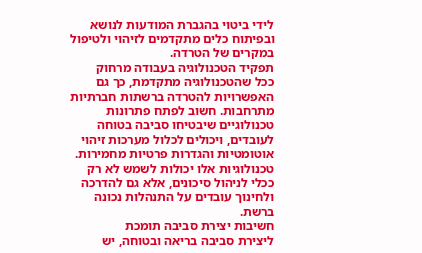לידי ביטוי בהגברת המודעות לנושא ובפיתוח כלים מתקדמים לזיהוי ולטיפול במקרים של הטרדה.
תפקיד הטכנולוגיה בעבודה מרחוק
ככל שהטכנולוגיה מתקדמת, כך גם האפשרויות להטרדה ברשתות חברתיות מתרחבות. חשוב לפתח פתרונות טכנולוגיים שיבטיחו סביבה בטוחה לעובדים, ויכולים לכלול מערכות זיהוי אוטומטיות והגדרות פרטיות מחמירות. טכנולוגיות אלו יכולות לשמש לא רק ככלי לניהול סיכונים, אלא גם להדרכה ולחינוך עובדים על התנהלות נכונה ברשת.
חשיבות יצירת סביבה תומכת
ליצירת סביבה בריאה ובטוחה, יש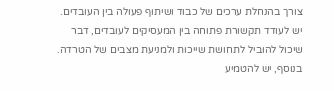צורך בהנחלת ערכים של כבוד ושיתוף פעולה בין העובדים. יש לעודד תקשורת פתוחה בין המעסיקים לעובדים, דבר שיכול להוביל לתחושת שייכות ולמניעת מצבים של הטרדה. בנוסף, יש להטמיע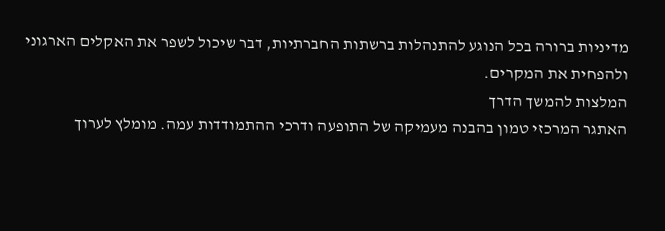מדיניות ברורה בכל הנוגע להתנהלות ברשתות החברתיות, דבר שיכול לשפר את האקלים הארגוני ולהפחית את המקרים.
המלצות להמשך הדרך
האתגר המרכזי טמון בהבנה מעמיקה של התופעה ודרכי ההתמודדות עמה. מומלץ לערוך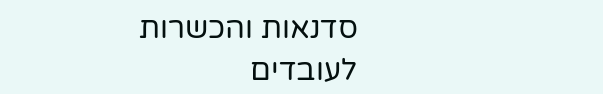סדנאות והכשרות לעובדים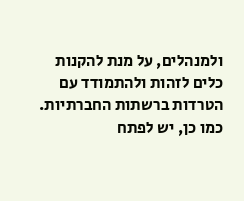ולמנהלים, על מנת להקנות כלים לזהות ולהתמודד עם הטרדות ברשתות החברתיות. כמו כן, יש לפתח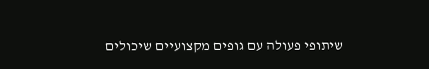שיתופי פעולה עם גופים מקצועיים שיכולים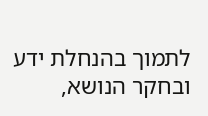לתמוך בהנחלת ידע ובחקר הנושא,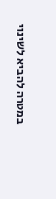במטרה להביא לשינוי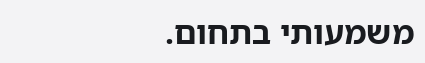משמעותי בתחום.